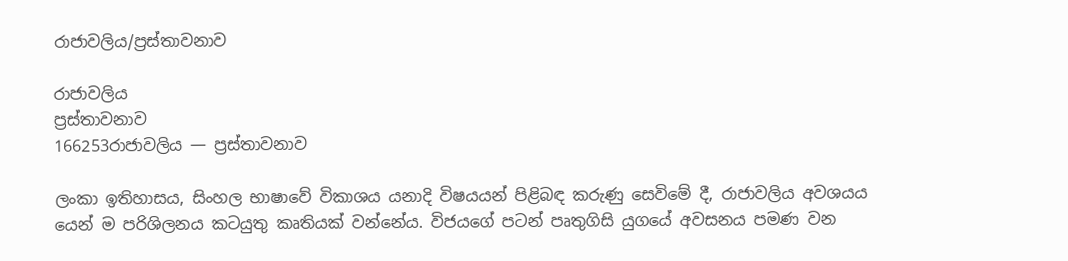රාජාවලිය/ප්‍රස්තාවනාව

රාජාවලිය
ප්‍රස්තාවනාව
166253රාජාවලිය — ප්‍රස්තාවනාව

ලංකා ඉතිහාසය, සිංහල භාෂාවේ විකාශය යනාදි විෂයයන් පිළිබඳ කරුණු සෙවිමේ දී, රාජාවලිය අව‍ශයය යෙන් ම පරිශිලනය කටයුතු කෘතියක් වන්නේය. විජයගේ පටන් පෘතුගිසි යුගයේ අවසනය පමණ වන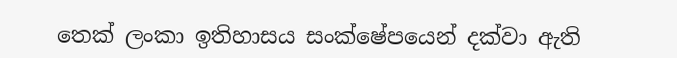තෙක් ලංකා ඉතිහාසය සංක්ෂේපයෙන් දක්වා ඇති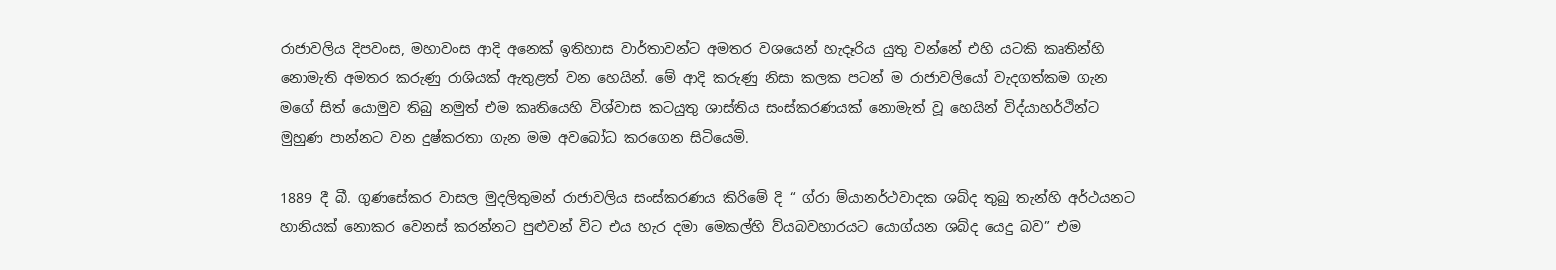රාජාවලිය දිපවංස, මහාවංස ආදි අනෙක් ඉතිහාස වාර්තාවන්ට අමතර වශයෙන් හැදෑරිය යුතු වන්නේ එහි යටකි කෘතින්හි නොමැති අමතර කරුණු රාශියක් ඇතුළත් වන හෙයින්. මේ ආදි කරුණු නිසා කලක පටන් ම රාජාවලියෝ වැදගත්කම ගැන මගේ සිත් යොමුව තිබු නමුත් එම කෘතියෙහි විශ්වාස කටයුතු ශාස්තිය සංස්කරණයක් නොමැත් වූ හෙයින් විද්යාහර්ථින්ට මුහුණ පාන්නට වන දුෂ්කරතා ගැන මම අවබෝධ කරගෙන සිටියෙමි.

1889 දී බී. ගුණසේකර වාසල මුදලිතුමන් රාජාවලිය සංස්කරණය කිරිමේ දි “ ග්රා ම්යානර්ථවාදක ශබ්ද තුබු තැන්හි අර්ථයනට හානියක් නොකර වෙනස් කරන්නට පුළුවන් විට එය හැර දමා මෙකල්හි ව්යබවහාරයට යොග්යන ශබ්ද යෙදු බව” එම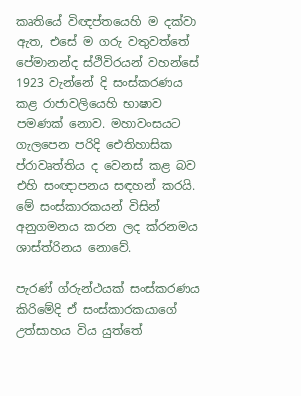කෘතියේ විඥප්තයෙහි ම දක්වා ඇත, එසේ ම ගරු වතුවත්තේ පේමානන්ද ස්ථිවිරයන් වහන්සේ 1923 වැන්නේ දි සංස්කරණය කළ රාජාවලියෙහි භාෂාව පමණක් නොව. මහාවංසයට ගැලපෙන පරිදි ඓතිහාසික ප්රාවෘත්තිය ද වෙනස් කළ බව එහි සංඥාපනය සඳහන් කරයි. මේ සංස්කාරකයන් විසින් අනුගමනය කරන ලද ක්රනමය ශාස්ත්රිනය නොවේ.

පැරණ් ග්රුන්ථයක් සංස්කරණය කිරිමේදි ඒ සංස්කාරකයාගේ උත්සාහය විය යුත්තේ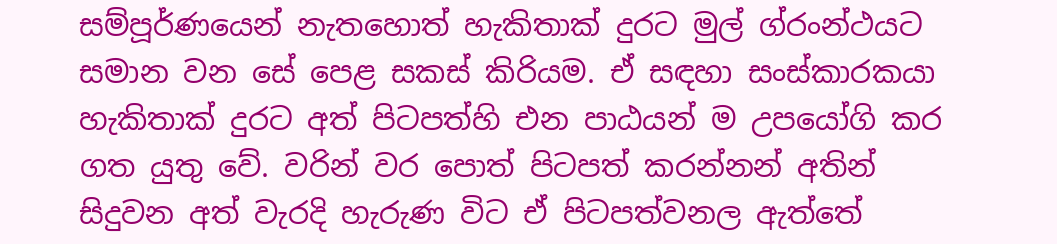සම්පූර්ණයෙන් නැතහොත් හැකිතාක් දුරට මුල් ග්රංන්ථයට සමාන වන සේ පෙළ සකස් කිරියම. ඒ සඳහා සංස්කාරකයා හැකිතාක් දුරට අත් පිටපත්හි එන පාඨයන් ම උපයෝගි කර ගත යුතු වේ. වරින් වර පොත් පිටපත් කරන්නන් අතින් සිදුවන අත් වැරදි හැරුණ විට ඒ පිටපත්වනල ඇත්තේ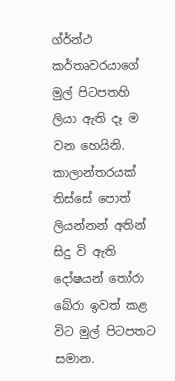ග්ර්න්ථ කර්තෘවරයාගේ මුල් පිටපතහි ලියා ඇති දෑ ම වන හෙයිනි. කාලාන්තරයක් තිස්සේ පොත් ලියන්නන් අතින් සිදු වි ඇති දෝෂයන් තෝරා බේරා ඉවත් කළ විට මුල් පිටපතට සමාන.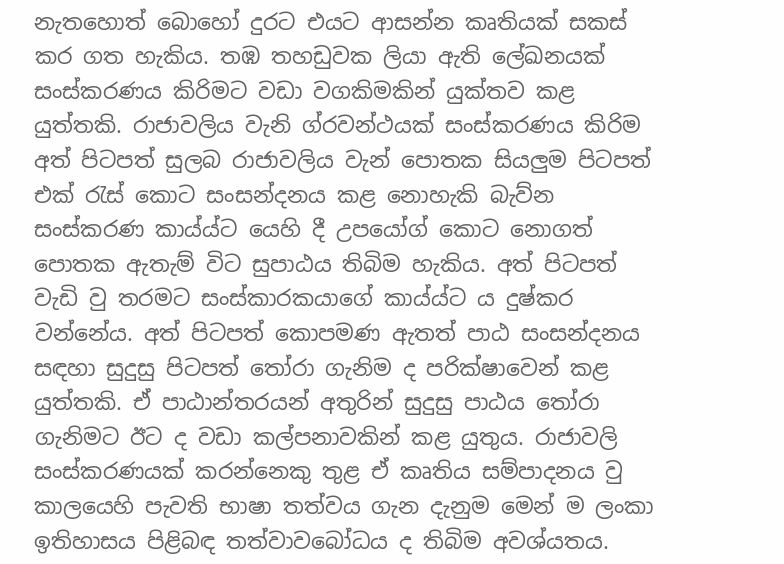නැතහොත් බොහෝ දුරට එයට ආසන්න කෘතියක් සකස් කර ගත හැකිය. තඹ තහඩුවක ලියා ඇති ලේඛනයක් සංස්කරණය කිරිමට වඩා වගකිමකින් යුක්තව කළ යුත්තකි. රාජාවලිය වැනි ග්රවන්ථයක් සංස්කරණය කිරිම අත් පිටපත් සුලබ රාජාවලිය වැන් පොතක සියලුම පිටපත් එක් රැස් කොට සංසන්දනය කළ ‍නොහැකි බැව්න සංස්කරණ කාය්ය්ට යෙහි දී උපයෝග් ‍කොට නොගත් පොතක ඇතැම් විට සුපාඨය තිබිම හැකිය. අත් පිටපත් වැඩි වු තරමට සංස්කාරකයාගේ කාය්ය්ට ය දුෂ්කර වන්නේය. අත් පිටපත් කොපමණ ඇතත් පාඨ සංසන්දනය සඳහා සුදුසු පිටපත් තෝරා ගැනිම ද පරික්ෂාවෙන් කළ යුත්තකි. ඒ පාඨාන්තරයන් අතුරින් සුදුසු පාඨය තෝරා ගැනිමට ඊට ද වඩා කල්පනාවකින් කළ යුතුය. රාජාවලි සංස්කරණයක් කරන්නෙකු තුළ ඒ කෘතිය සම්පාදනය වු කාලයෙහි පැවති භාෂා තත්වය ගැන දැනුම මෙන් ම ලංකා ඉතිහාසය පිළිබඳ තත්වාවබෝධය ද තිබිම අවශ්යතය.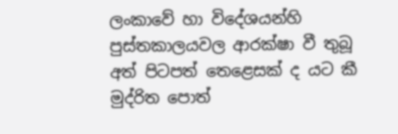ලංකාවේ ‍හා විදේශයන්හි පුස්තකාලයවල ආරක්ෂා වී තුබූ අත් පිටපත් තෙළෙසක් ද යට කී මුද්රිත පොත්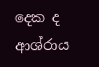දෙක ද ආශ්රාය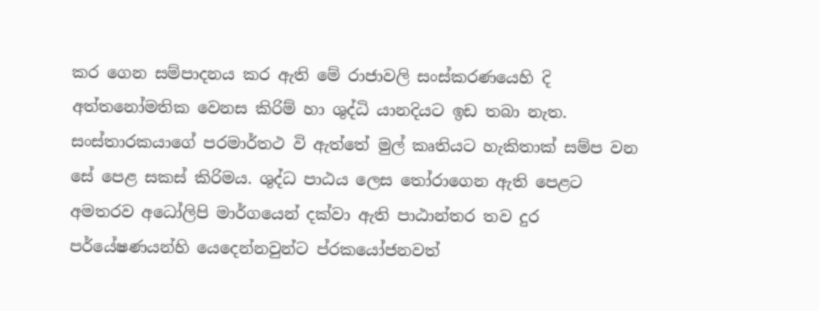කර ගෙන සම්පාදනය කර ඇති මේ රාජාවලි සංස්කරණයෙහි දි අත්තනෝමතික වෙනස කිරිම් හා ශුද්ධි යානදියට ඉඩ තබා නැත. සංස්තාරකයාගේ පරමාර්තථ වි ඇත්තේ මුල් කෘතියට හැකිතාක් සම්ප වන සේ පෙළ සකස් කිරිමය. ශුද්ධ පාඨය ලෙස තෝරාගෙන ඇති පෙළට අමතරව අධෝලිපි මාර්ගයෙන් දක්වා ඇති පාඨාන්තර තව දුර පර්යේෂණයන්හි යෙදෙන්නවුන්ට ප්රකයෝජනවත්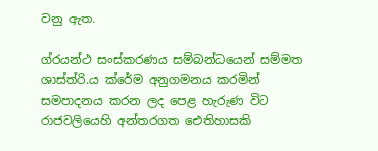වනු ඇත.

ග්රයන්ථ සංස්කරණය සම්බන්ධයෙන් සම්මත ශාස්ත්රි.ය ක්රේම අනුගමනය කරමින් සමපාදනය කරන ලද පෙළ හැරුණ විට රාජවලියෙහි අන්තරගත ඓතිහාසකි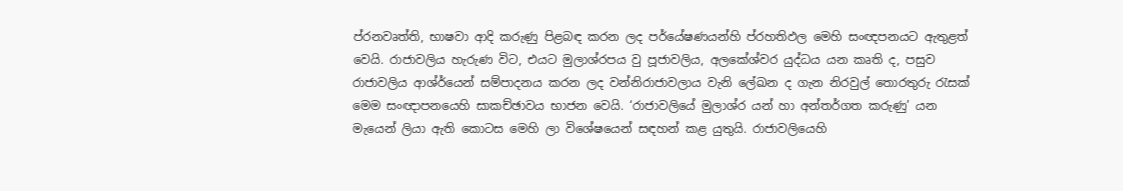ප්රනවෘත්ති, භාෂවා ආදි කරුණු පිළබඳ කරන ලද පර්යේෂණයන්හි ප්රහතිඵල මෙහි සංඥපනයට ඇතුළත් වෙයි. රාජාවලිය හැරුණ විට, එයට මුලාශ්රපය වු පූජාවලිය, අලකේශ්වර යුද්ධය යන කෘති ද, පසුව රාජාවලිය ආශ්ර්යෙන් සම්පාදනය කරන ලද වන්නිරාජාවලාය වැනි ලේඛන ද ගැන නිරවුල් තොරතුරු රැසක් මෙම සංඥාපනයෙහි සාකච්ඡාවය භාජන වෙයි. ‘රාජාවලියේ මුලාශ්ර යන් හා අන්තර්ගත කරුණු’ යන මැයෙන් ලියා ඇති ‍කොටස මෙහි ලා විශේෂයෙන් සඳහන් කළ යුතුයි. රාජාවලියෙහි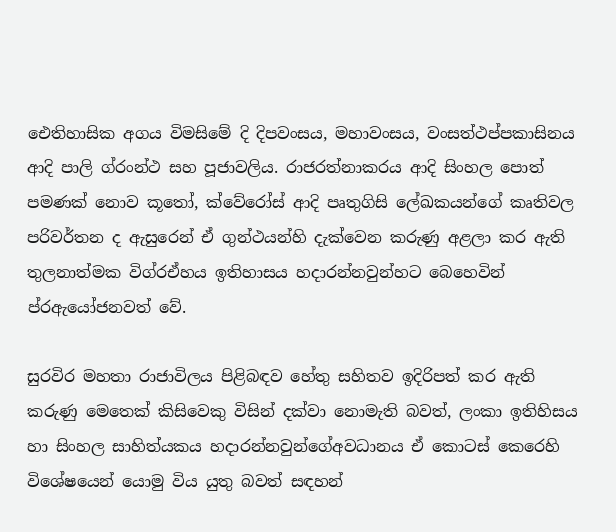ඓතිහාසික අගය විමසිමේ දි දිපවංසය, මහාවංසය, වංසත්ථප්පකාසිනය ආදි පාලි ග්රංන්ථ සහ පූජාවලිය. රාජරත්නාකරය ආදි සිංහල පොත් පමණක් නොව කූතෝ, ක්වේරෝස් ආදි පෘතුගිසි ලේඛකයන්ගේ කෘතිවල පරිවර්තන ද ඇසුරෙන් ඒ ගුන්ථයන්හි දැක්වෙන කරුණු අළලා කර ඇති තුලනාත්මක විග්රඒහය ඉතිහාසය හදාරන්නවුන්හට බෙහෙවින් ප්රඇයෝජනවත් වේ.

සුරවිර මහතා රාජාවිලය පිළිබඳව හේතු සහිතව ඉදිරිපත් කර ඇති කරුණු මෙතෙක් කිසිවෙකු විසින් දක්වා නොමැති බවත්, ලංකා ‍ඉතිහිසය හා සිංහල සාහිත්යකය හදාරන්නවුන්ගේඅවධානය ඒ කොටස් කෙරෙහි විශේෂයෙන් යොමු විය යුතු බවත් සඳහන්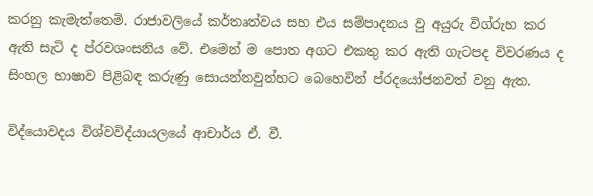කරනු කැමැත්තෙමි. රාජාවලියේ කර්තෘත්වය සහ එය සම්පාදනය වු අයුරු විග්රුහ කර ඇති සැටි ද ප්රවශංසනිය වේ. එමෙන් ම පොත අගට එකතු කර ඇති ගැටපද විවරණය ද සිංහල භාෂාව පිළිබඳ කරුණු සොයන්නවුන්හට බෙහෙවින් ප්රදයෝජනවත් වනු ඇත.

විද්යොවදය විශ්වවිද්යායලයේ ආචාර්ය ඒ. වී.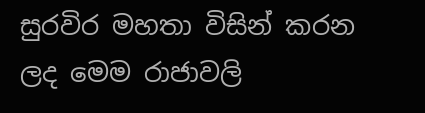සුරවිර මහතා විසින් කරන ලද මෙම රාජාවලි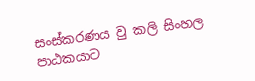සංස්කරණය වු කලි සිංහල පාඨකයාට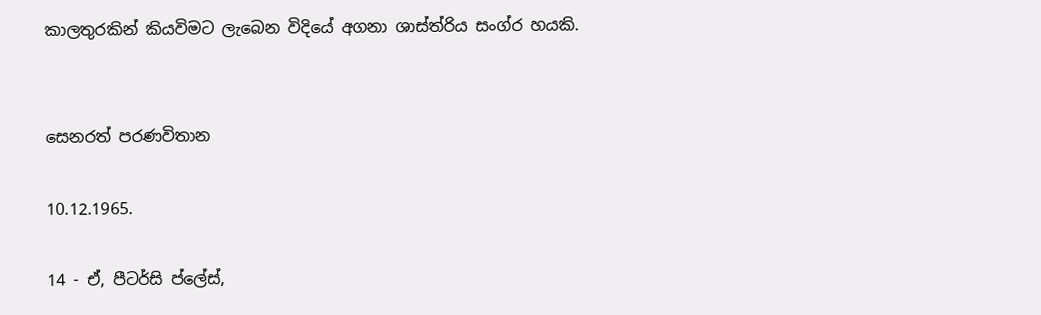කාලතුරකින් කියවිමට ලැබෙන විදියේ අගනා ශාස්ත්රිය සංග්ර හයකි.


සෙනරත් පරණවිතාන

10.12.1965.

14 - ඒ, පීටර්සි ප්ලේස්,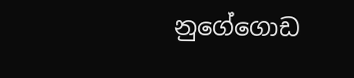නුගේගොඩ